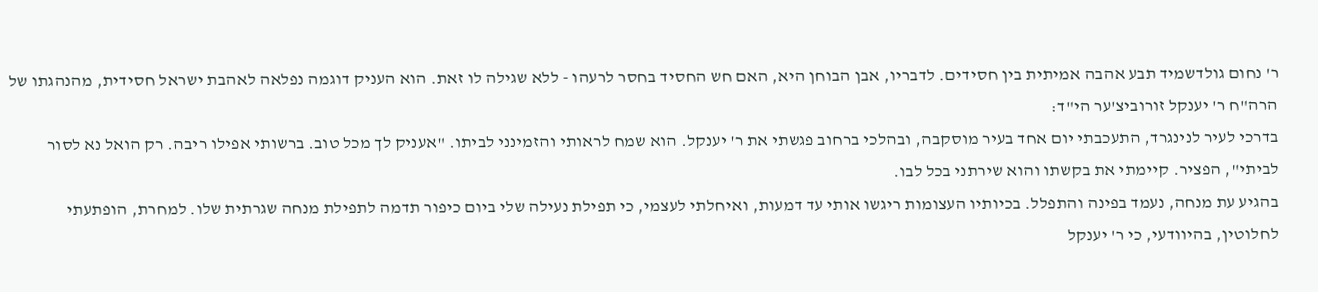ר' נחום גולדשמיד תבע אהבה אמיתית בין חסידים. לדבריו, אבן הבוחן היא, האם חש החסיד בחסר לרעהו - ללא שגילה לו זאת. הוא העניק דוגמה נפלאה לאהבת ישראל חסידית, מהנהגתו של הרה"ח ר' יענקל זורוביצ'ער הי"ד:
בדרכי לעיר לנינגרד, התעכבתי יום אחד בעיר מוסקבה, ובהלכי ברחוב פגשתי את ר' יענקל. הוא שמח לראותי והזמינני לביתו. "אעניק לך מכל טוב. ברשותי אפילו ריבה. רק הואל נא לסור לביתי", הפציר. קיימתי את בקשתו והוא שירתני בכל לבו.
בהגיע עת מנחה, נעמד בפינה והתפלל. בכיותיו העצומות ריגשו אותי עד דמעות, ואיחלתי לעצמי, כי תפילת נעילה שלי ביום כיפור תדמה לתפילת מנחה שגרתית שלו. למחרת, הופתעתי לחלוטין, בהיוודעי, כי ר' יענקל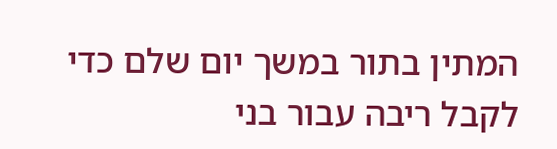המתין בתור במשך יום שלם כדי לקבל ריבה עבור בני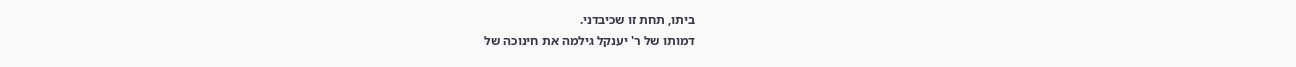ביתו, תחת זו שכיבדני.
דמותו של ר' יענקל גילמה את חינוכה של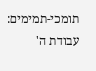תומכי-תמימים: עבודת ה'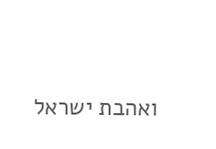ואהבת ישראל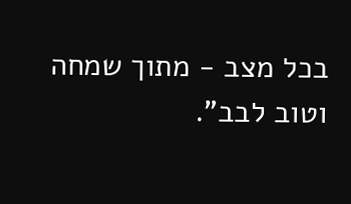בכל מצב - מתוך שמחה וטוב לבב".